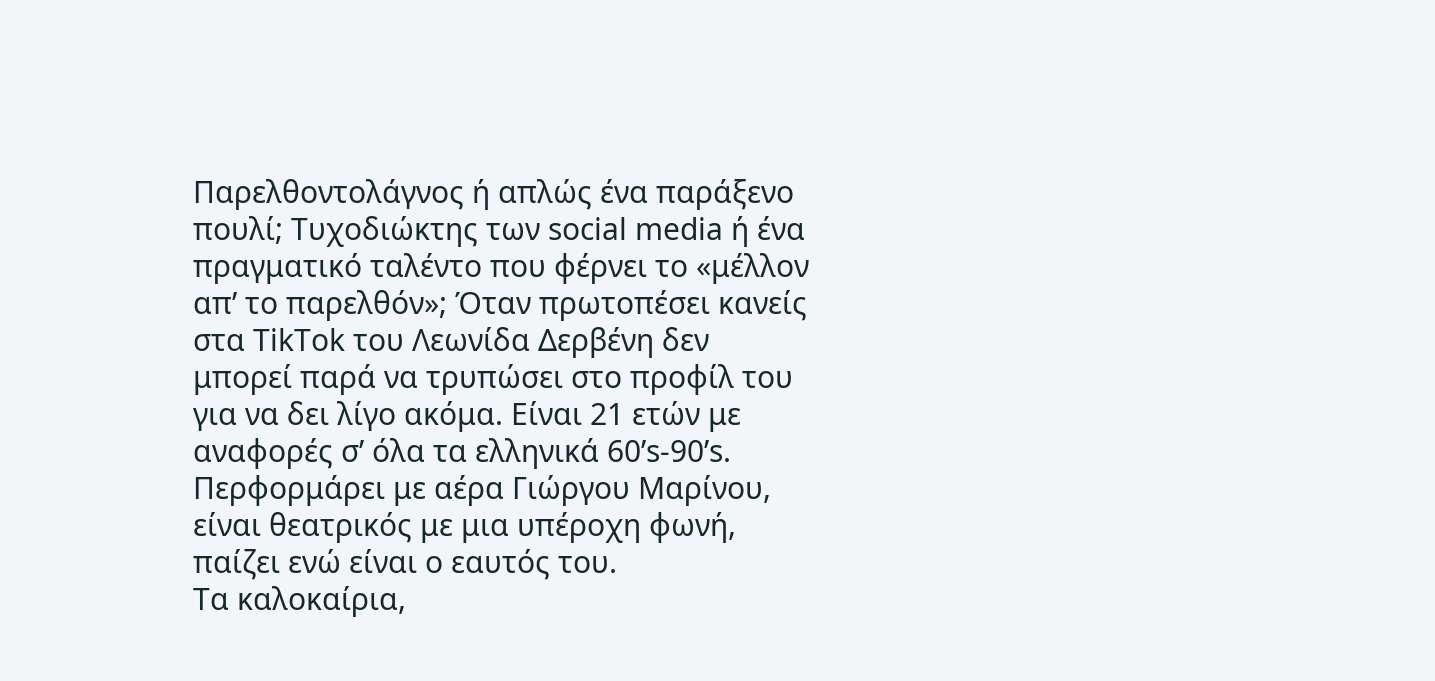Παρελθοντολάγνος ή απλώς ένα παράξενο πουλί; Τυχοδιώκτης των social media ή ένα πραγματικό ταλέντο που φέρνει το «μέλλον απ’ το παρελθόν»; Όταν πρωτοπέσει κανείς στα TikTok του Λεωνίδα Δερβένη δεν μπορεί παρά να τρυπώσει στο προφίλ του για να δει λίγο ακόμα. Είναι 21 ετών με αναφορές σ’ όλα τα ελληνικά 60’s-90’s. Περφορμάρει με αέρα Γιώργου Μαρίνου, είναι θεατρικός με μια υπέροχη φωνή, παίζει ενώ είναι ο εαυτός του.
Τα καλοκαίρια,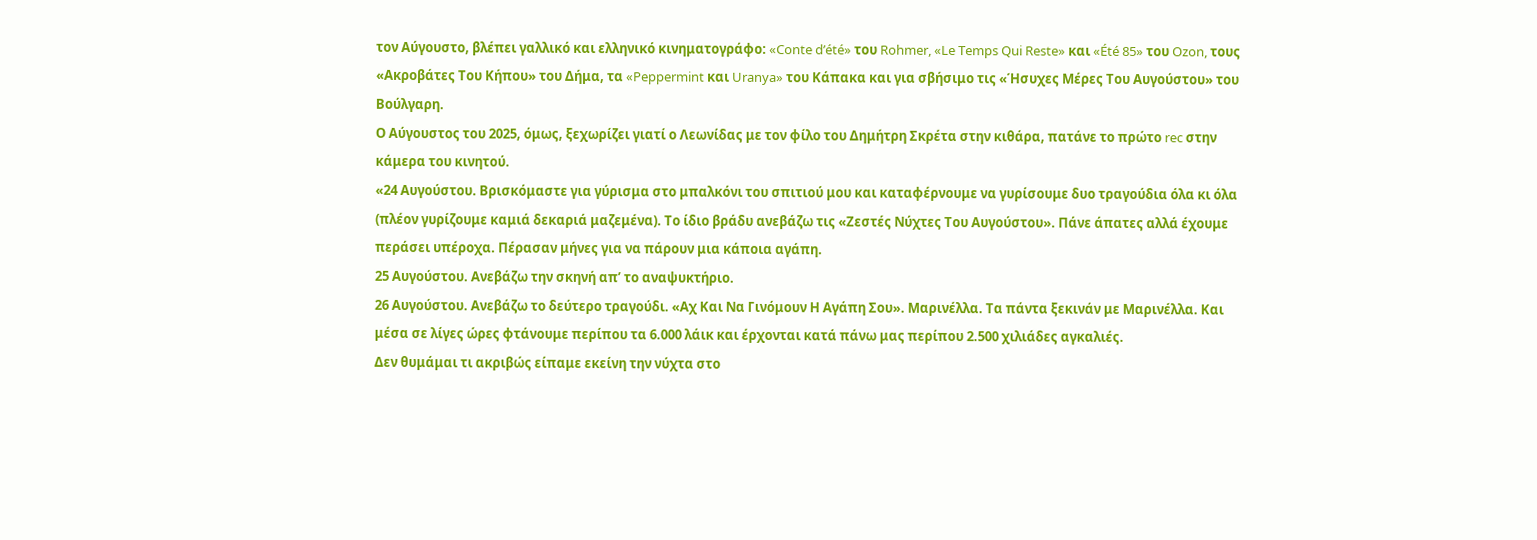τον Αύγουστο, βλέπει γαλλικό και ελληνικό κινηματογράφο: «Conte d’été» του Rohmer, «Le Temps Qui Reste» και «Été 85» του Ozon, τους «Ακροβάτες Του Κήπου» του Δήμα, τα «Peppermint και Uranya» του Κάπακα και για σβήσιμο τις «Ήσυχες Μέρες Του Αυγούστου» του Βούλγαρη.
Ο Αύγουστος του 2025, όμως, ξεχωρίζει γιατί ο Λεωνίδας με τον φίλο του Δημήτρη Σκρέτα στην κιθάρα, πατάνε το πρώτο rec στην κάμερα του κινητού.
«24 Αυγούστου. Βρισκόμαστε για γύρισμα στο μπαλκόνι του σπιτιού μου και καταφέρνουμε να γυρίσουμε δυο τραγούδια όλα κι όλα (πλέον γυρίζουμε καμιά δεκαριά μαζεμένα). Το ίδιο βράδυ ανεβάζω τις «Ζεστές Νύχτες Του Αυγούστου». Πάνε άπατες αλλά έχουμε περάσει υπέροχα. Πέρασαν μήνες για να πάρουν μια κάποια αγάπη.
25 Αυγούστου. Ανεβάζω την σκηνή απ’ το αναψυκτήριο.
26 Αυγούστου. Ανεβάζω το δεύτερο τραγούδι. «Αχ Και Να Γινόμουν Η Αγάπη Σου». Μαρινέλλα. Τα πάντα ξεκινάν με Μαρινέλλα. Και μέσα σε λίγες ώρες φτάνουμε περίπου τα 6.000 λάικ και έρχονται κατά πάνω μας περίπου 2.500 χιλιάδες αγκαλιές.
Δεν θυμάμαι τι ακριβώς είπαμε εκείνη την νύχτα στο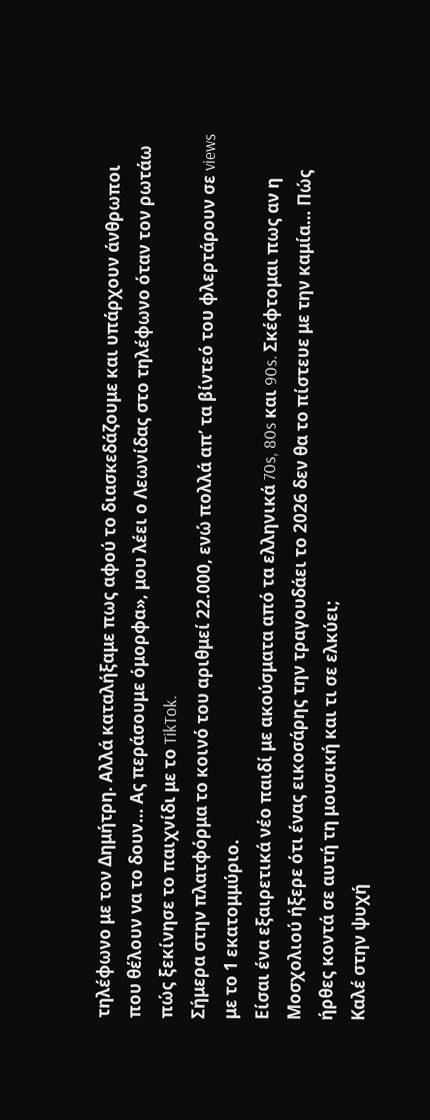τηλέφωνο με τον Δημήτρη. Αλλά καταλήξαμε πως αφού το διασκεδάζουμε και υπάρχουν άνθρωποι που θέλουν να το δουν… Ας περάσουμε όμορφα», μου λέει ο Λεωνίδας στο τηλέφωνο όταν τον ρωτάω πώς ξεκίνησε το παιχνίδι με το TikTok.
Σήμερα στην πλατφόρμα το κοινό του αριθμεί 22.000, ενώ πολλά απ’ τα βίντεό του φλερτάρουν σε views με το 1 εκατομμύριο.
Είσαι ένα εξαιρετικά νέο παιδί με ακούσματα από τα ελληνικά 70s, 80s και 90s. Σκέφτομαι πως αν η Μοσχολιού ήξερε ότι ένας εικοσάρης την τραγουδάει το 2026 δεν θα το πίστευε με την καμία… Πώς ήρθες κοντά σε αυτή τη μουσική και τι σε ελκύει;
Καλέ στην ψυχή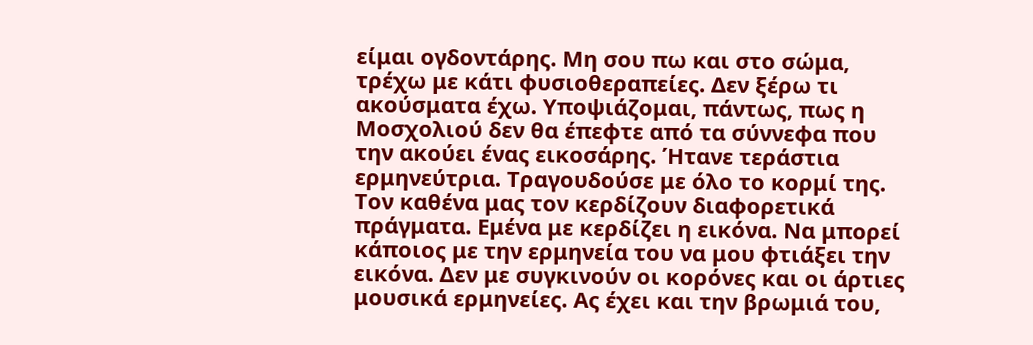είμαι ογδοντάρης. Μη σου πω και στο σώμα, τρέχω με κάτι φυσιοθεραπείες. Δεν ξέρω τι ακούσματα έχω. Υποψιάζομαι, πάντως, πως η Μοσχολιού δεν θα έπεφτε από τα σύννεφα που την ακούει ένας εικοσάρης. Ήτανε τεράστια ερμηνεύτρια. Τραγουδούσε με όλο το κορμί της.
Τον καθένα μας τον κερδίζουν διαφορετικά πράγματα. Εμένα με κερδίζει η εικόνα. Να μπορεί κάποιος με την ερμηνεία του να μου φτιάξει την εικόνα. Δεν με συγκινούν οι κορόνες και οι άρτιες μουσικά ερμηνείες. Ας έχει και την βρωμιά του,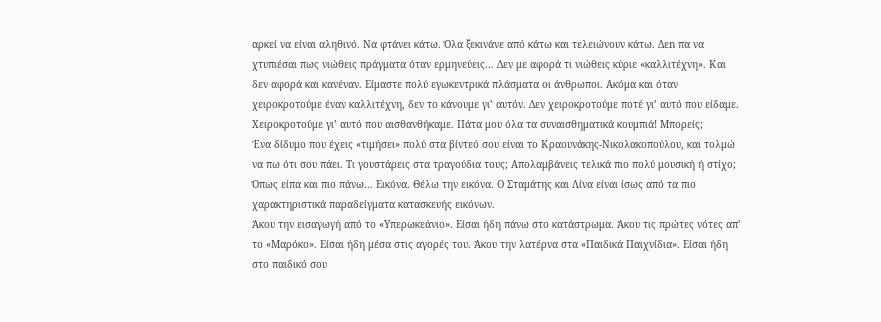αρκεί να είναι αληθινό. Να φτάνει κάτω. Όλα ξεκινάνε από κάτω και τελειώνουν κάτω. Δεn πα να χτυπιέσαι πως νιώθεις πράγματα όταν ερμηνεύεις… Δεν με αφορά τι νιώθεις κύριε «καλλιτέχνη». Και δεν αφορά και κανέναν. Είμαστε πολύ εγωκεντρικά πλάσματα οι άνθρωποι. Ακόμα και όταν χειροκροτούμε έναν καλλιτέχνη, δεν το κάνουμε γι’ αυτόν. Δεν χειροκροτούμε ποτέ γι’ αυτό που είδαμε. Χειροκροτούμε γι’ αυτό που αισθανθήκαμε. Πάτα μου όλα τα συναισθηματικά κουμπιά! Μπορείς;
Ένα δίδυμο που έχεις «τιμήσει» πολύ στα βίντεό σου είναι το Κραουνάκης-Νικολακοπούλου, και τολμώ να πω ότι σου πάει. Τι γουστάρεις στα τραγούδια τους; Απολαμβάνεις τελικά πιο πολύ μουσική ή στίχο;
Όπως είπα και πιο πάνω… Εικόνα. Θέλω την εικόνα. Ο Σταμάτης και Λίνα είναι ίσως από τα πιο χαρακτηριστικά παραδείγματα κατασκευής εικόνων.
Άκου την εισαγωγή από το «Υπερωκεάνιο». Είσαι ήδη πάνω στο κατάστρωμα. Άκου τις πρώτες νότες απ’ το «Μαρόκο». Είσαι ήδη μέσα στις αγορές του. Άκου την λατέρνα στα «Παιδικά Παιχνίδια». Είσαι ήδη στο παιδικό σου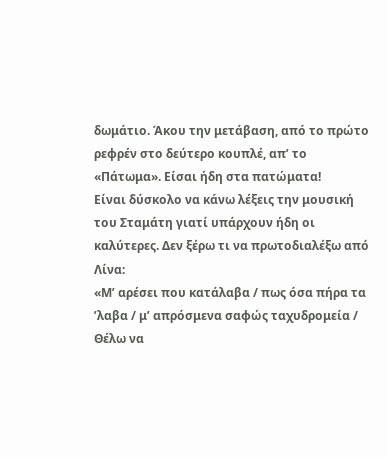δωμάτιο. Άκου την μετάβαση, από το πρώτο ρεφρέν στο δεύτερο κουπλέ, απ’ το «Πάτωμα». Είσαι ήδη στα πατώματα!
Είναι δύσκολο να κάνω λέξεις την μουσική του Σταμάτη γιατί υπάρχουν ήδη οι καλύτερες. Δεν ξέρω τι να πρωτοδιαλέξω από Λίνα:
«Μ’ αρέσει που κατάλαβα / πως όσα πήρα τα ’λαβα / μ’ απρόσμενα σαφώς ταχυδρομεία / Θέλω να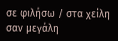σε φιλήσω / στα χείλη σαν μεγάλη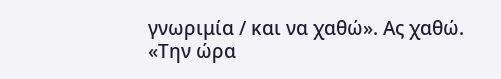γνωριμία / και να χαθώ». Ας χαθώ.
«Την ώρα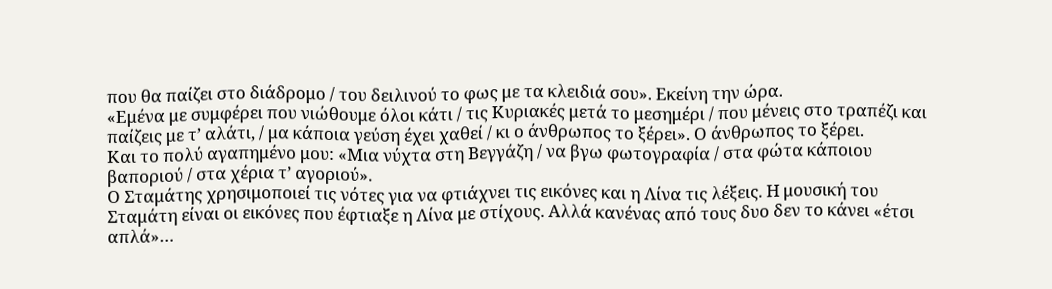που θα παίζει στο διάδρομο / του δειλινού το φως με τα κλειδιά σου». Εκείνη την ώρα.
«Εμένα με συμφέρει που νιώθουμε όλοι κάτι / τις Κυριακές μετά το μεσημέρι / που μένεις στο τραπέζι και παίζεις με τ’ αλάτι, / μα κάποια γεύση έχει χαθεί / κι ο άνθρωπος το ξέρει». Ο άνθρωπος το ξέρει.
Και το πολύ αγαπημένο μου: «Μια νύχτα στη Βεγγάζη / να βγω φωτογραφία / στα φώτα κάποιου βαποριού / στα χέρια τ’ αγοριού».
Ο Σταμάτης χρησιμοποιεί τις νότες για να φτιάχνει τις εικόνες και η Λίνα τις λέξεις. Η μουσική του Σταμάτη είναι οι εικόνες που έφτιαξε η Λίνα με στίχους. Αλλά κανένας από τους δυο δεν το κάνει «έτσι απλά»…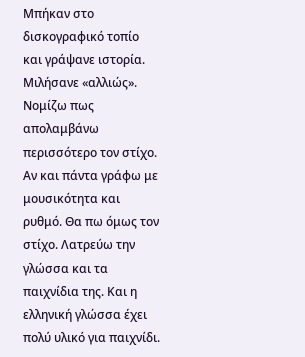Μπήκαν στο δισκογραφικό τοπίο και γράψανε ιστορία. Μιλήσανε «αλλιώς».
Νομίζω πως απολαμβάνω περισσότερο τον στίχο. Αν και πάντα γράφω με μουσικότητα και ρυθμό. Θα πω όμως τον στίχο. Λατρεύω την γλώσσα και τα παιχνίδια της. Και η ελληνική γλώσσα έχει πολύ υλικό για παιχνίδι.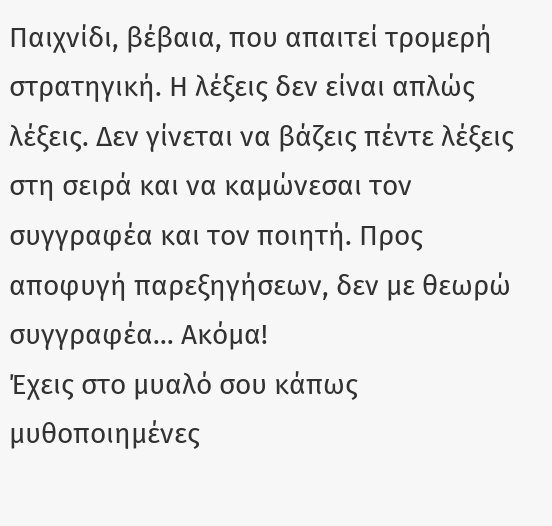Παιχνίδι, βέβαια, που απαιτεί τρομερή στρατηγική. Η λέξεις δεν είναι απλώς λέξεις. Δεν γίνεται να βάζεις πέντε λέξεις στη σειρά και να καμώνεσαι τον συγγραφέα και τον ποιητή. Προς αποφυγή παρεξηγήσεων, δεν με θεωρώ συγγραφέα… Ακόμα!
Έχεις στο μυαλό σου κάπως μυθοποιημένες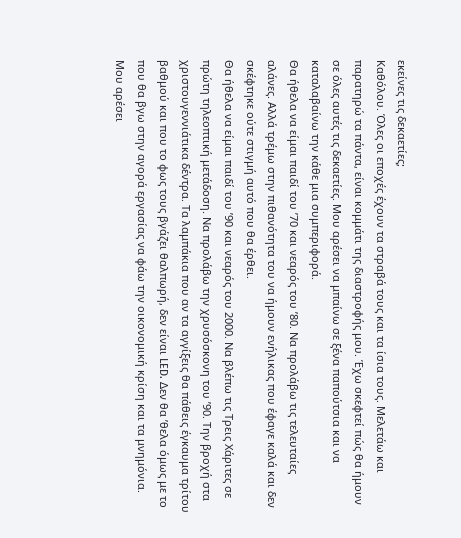εκείνες τις δεκαετίες;
Καθόλου. Όλες οι εποχές έχουν τα στραβά τους και τα ίσια τους. Μελετάω και παρατηρώ τα πάντα, είναι κομμάτι της διαστροφής μου. Έχω σκεφτεί πώς θα ήμουν σε όλες αυτές τις δεκαετίες. Μου αρέσει να μπαίνω σε ξένα παπούτσια και να καταλαβαίνω την κάθε μια συμπεριφορά.
Θα ήθελα να είμαι παιδί του ’70 και νεαρός του ’80. Να προλάβω τις τελευταίες αλάνες. Αλλά τρέμω στην πιθανότητα του να ήμουν ενήλικας που έφαγε καλά και δεν σκέφτηκε ούτε στιγμή αυτό που θα έρθει.
Θα ήθελα να είμαι παιδί του ’90 και νεαρός του 2000. Να βλέπω τις Τρεις Χάριτες σε πρώτη τηλεοπτική μετάδοση. Να προλάβω την χρυσόσκονη του ’90. Την βροχή στα χριστουγεννιάτικα δέντρα. Τα λαμπάκια που αν τα αγγίξεις θα πάθεις έγκαυμα τρίτου βαθμού και που το φως τους βγάζει θαλπωρή, δεν είναι LED. Δεν θα ’θελα όμως με το που θα βγω στην αγορά εργασίας να φάω την οικονομική κρίση και τα μνημόνια.
Μου αρέσει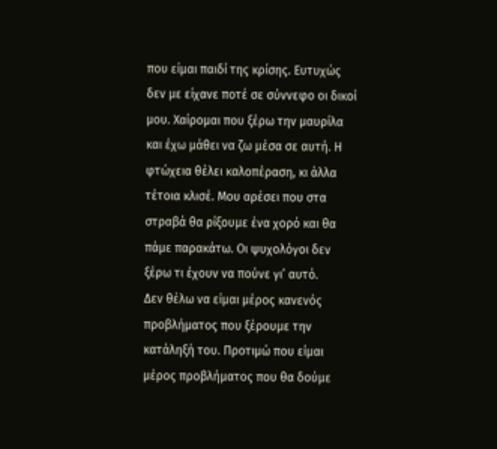που είμαι παιδί της κρίσης. Ευτυχώς δεν με είχανε ποτέ σε σύννεφο οι δικοί μου. Χαίρομαι που ξέρω την μαυρίλα και έχω μάθει να ζω μέσα σε αυτή. Η φτώχεια θέλει καλοπέραση, κι άλλα τέτοια κλισέ. Μου αρέσει που στα στραβά θα ρίξουμε ένα χορό και θα πάμε παρακάτω. Οι ψυχολόγοι δεν ξέρω τι έχουν να πούνε γι’ αυτό.
Δεν θέλω να είμαι μέρος κανενός προβλήματος που ξέρουμε την κατάληξή του. Προτιμώ που είμαι μέρος προβλήματος που θα δούμε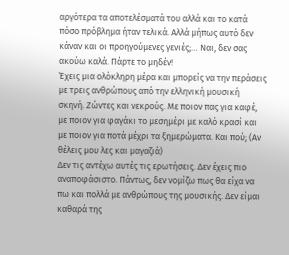αργότερα τα αποτελέσματά του αλλά και το κατά πόσο πρόβλημα ήταν τελικά. Αλλά μήπως αυτό δεν κάναν και οι προηγούμενες γενιές;… Ναι, δεν σας ακούω καλά. Πάρτε το μηδέν!
Έχεις μια ολόκληρη μέρα και μπορείς να την περάσεις με τρεις ανθρώπους από την ελληνική μουσική σκηνή. Ζώντες και νεκρούς. Με ποιον πας για καφέ, με ποιον για φαγάκι το μεσημέρι με καλό κρασί και με ποιον για ποτά μέχρι τα ξημερώματα. Και πού; (Αν θέλεις μου λες και μαγαζιά)
Δεν τις αντέχω αυτές τις ερωτήσεις. Δεν έχεις πιο αναποφάσιστο. Πάντως, δεν νομίζω πως θα είχα να πω και πολλά με ανθρώπους της μουσικής. Δεν είμαι καθαρά της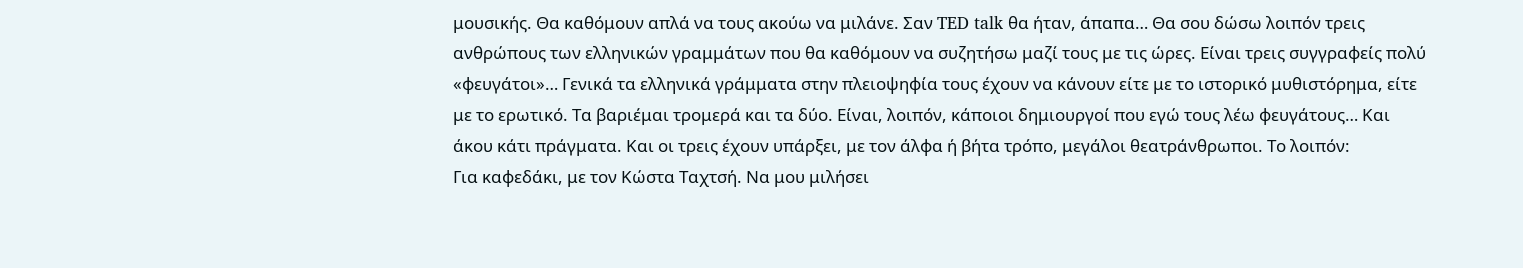μουσικής. Θα καθόμουν απλά να τους ακούω να μιλάνε. Σαν TED talk θα ήταν, άπαπα… Θα σου δώσω λοιπόν τρεις ανθρώπους των ελληνικών γραμμάτων που θα καθόμουν να συζητήσω μαζί τους με τις ώρες. Είναι τρεις συγγραφείς πολύ «φευγάτοι»… Γενικά τα ελληνικά γράμματα στην πλειοψηφία τους έχουν να κάνουν είτε με το ιστορικό μυθιστόρημα, είτε με το ερωτικό. Τα βαριέμαι τρομερά και τα δύο. Είναι, λοιπόν, κάποιοι δημιουργοί που εγώ τους λέω φευγάτους… Και άκου κάτι πράγματα. Και οι τρεις έχουν υπάρξει, με τον άλφα ή βήτα τρόπο, μεγάλοι θεατράνθρωποι. Το λοιπόν:
Για καφεδάκι, με τον Κώστα Ταχτσή. Να μου μιλήσει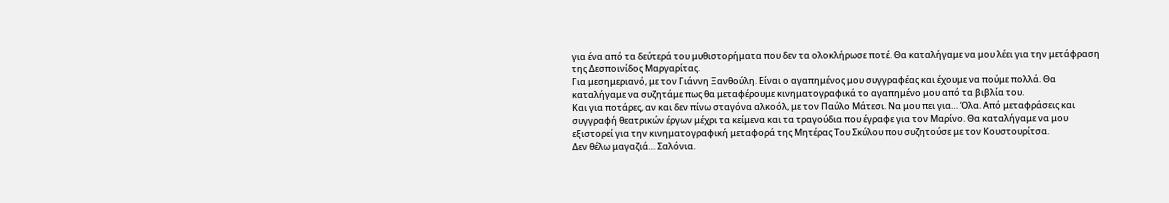για ένα από τα δεύτερά του μυθιστορήματα που δεν τα ολοκλήρωσε ποτέ. Θα καταλήγαμε να μου λέει για την μετάφραση της Δεσποινίδος Μαργαρίτας.
Για μεσημεριανό, με τον Γιάννη Ξανθούλη. Είναι ο αγαπημένος μου συγγραφέας και έχουμε να πούμε πολλά. Θα καταλήγαμε να συζητάμε πως θα μεταφέρουμε κινηματογραφικά το αγαπημένο μου από τα βιβλία του.
Και για ποτάρες, αν και δεν πίνω σταγόνα αλκοόλ, με τον Παύλο Μάτεσι. Να μου πει για… Όλα. Από μεταφράσεις και συγγραφή θεατρικών έργων μέχρι τα κείμενα και τα τραγούδια που έγραφε για τον Μαρίνο. Θα καταλήγαμε να μου εξιστορεί για την κινηματογραφική μεταφορά της Μητέρας Του Σκύλου που συζητούσε με τον Κουστουρίτσα.
Δεν θέλω μαγαζιά… Σαλόνια.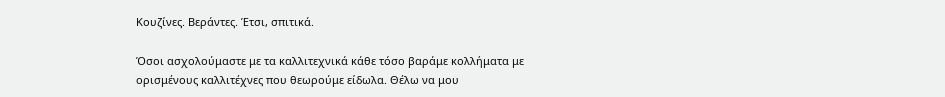Κουζίνες. Βεράντες. Έτσι, σπιτικά.

Όσοι ασχολούμαστε με τα καλλιτεχνικά κάθε τόσο βαράμε κολλήματα με ορισμένους καλλιτέχνες που θεωρούμε είδωλα. Θέλω να μου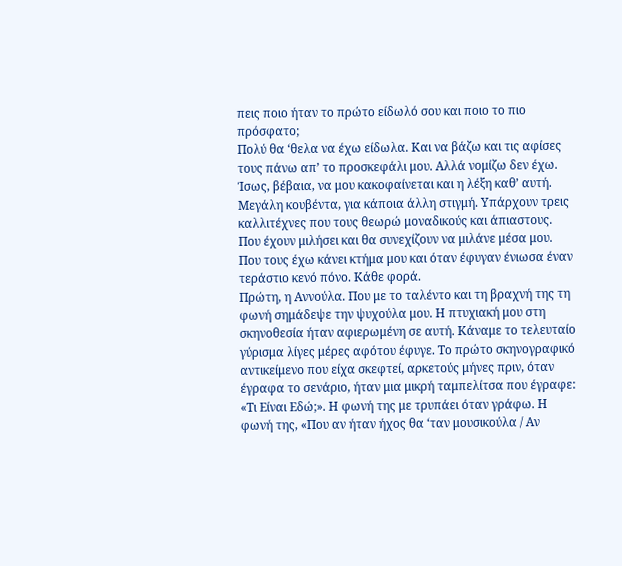πεις ποιο ήταν το πρώτο είδωλό σου και ποιο το πιο πρόσφατο;
Πολύ θα ‘θελα να έχω είδωλα. Και να βάζω και τις αφίσες τους πάνω απ’ το προσκεφάλι μου. Αλλά νομίζω δεν έχω. Ίσως, βέβαια, να μου κακοφαίνεται και η λέξη καθ’ αυτή. Μεγάλη κουβέντα, για κάποια άλλη στιγμή. Υπάρχουν τρεις καλλιτέχνες που τους θεωρώ μοναδικούς και άπιαστους. Που έχουν μιλήσει και θα συνεχίζουν να μιλάνε μέσα μου. Που τους έχω κάνει κτήμα μου και όταν έφυγαν ένιωσα έναν τεράστιο κενό πόνο. Κάθε φορά.
Πρώτη, η Αννούλα. Που με το ταλέντο και τη βραχνή της τη φωνή σημάδεψε την ψυχούλα μου. Η πτυχιακή μου στη σκηνοθεσία ήταν αφιερωμένη σε αυτή. Κάναμε το τελευταίο γύρισμα λίγες μέρες αφότου έφυγε. Το πρώτο σκηνογραφικό αντικείμενο που είχα σκεφτεί, αρκετούς μήνες πριν, όταν έγραφα το σενάριο, ήταν μια μικρή ταμπελίτσα που έγραφε: «Τι Είναι Εδώ;». Η φωνή της με τρυπάει όταν γράφω. Η φωνή της, «Που αν ήταν ήχος θα ‘ταν μουσικούλα / Αν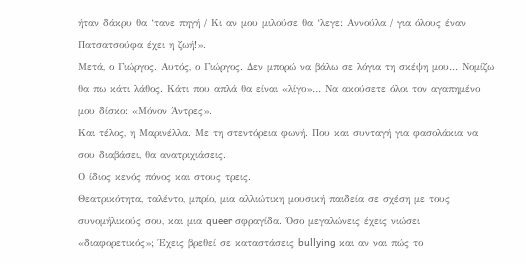ήταν δάκρυ θα ‘τανε πηγή / Κι αν μου μιλούσε θα ‘λεγε: Αννούλα / για όλους έναν Πατσατσούφα έχει η ζωή!».
Μετά, ο Γιώργος. Αυτός, ο Γιώργος. Δεν μπορώ να βάλω σε λόγια τη σκέψη μου… Νομίζω θα πω κάτι λάθος. Κάτι που απλά θα είναι «λίγο»… Να ακούσετε όλοι τον αγαπημένο μου δίσκο: «Μόνον Άντρες».
Και τέλος, η Μαρινέλλα. Με τη στεντόρεια φωνή. Που και συνταγή για φασολάκια να σου διαβάσει, θα ανατριχιάσεις.
Ο ίδιος κενός πόνος και στους τρεις.
Θεατρικότητα, ταλέντο, μπρίο, μια αλλιώτικη μουσική παιδεία σε σχέση με τους συνομήλικούς σου, και μια queer σφραγίδα. Όσο μεγαλώνεις έχεις νιώσει «διαφορετικός»; Έχεις βρεθεί σε καταστάσεις bullying και αν ναι πώς το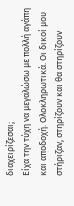διαχειρίζεσαι;
Είχα την τύχη να μεγαλώσω με πολλή αγάπη και αποδοχή. Ολοκληρωτικά. Οι δικοί μου στήριζαν, στηρίζουν και θα στηρίζουν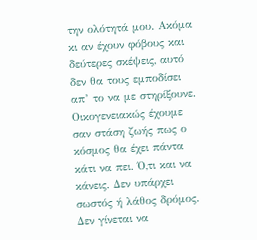την ολότητά μου. Ακόμα κι αν έχουν φόβους και δεύτερες σκέψεις, αυτό δεν θα τους εμποδίσει απ’ το να με στηρίξουνε. Οικογενειακώς έχουμε σαν στάση ζωής πως ο κόσμος θα έχει πάντα κάτι να πει. Ό,τι και να κάνεις. Δεν υπάρχει σωστός ή λάθος δρόμος. Δεν γίνεται να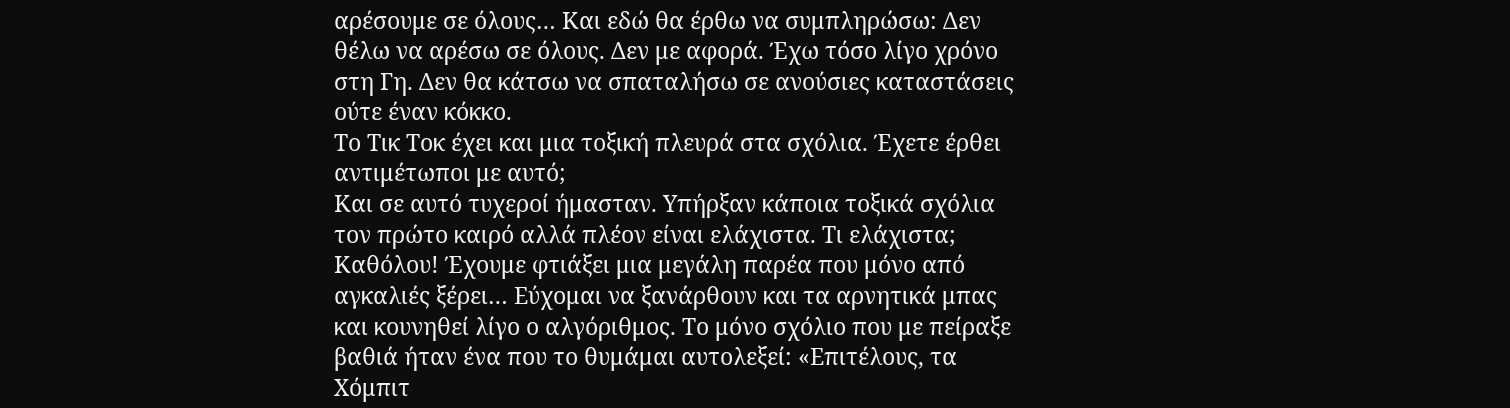αρέσουμε σε όλους… Και εδώ θα έρθω να συμπληρώσω: Δεν θέλω να αρέσω σε όλους. Δεν με αφορά. Έχω τόσο λίγο χρόνο στη Γη. Δεν θα κάτσω να σπαταλήσω σε ανούσιες καταστάσεις ούτε έναν κόκκο.
Το Τικ Τοκ έχει και μια τοξική πλευρά στα σχόλια. Έχετε έρθει αντιμέτωποι με αυτό;
Και σε αυτό τυχεροί ήμασταν. Υπήρξαν κάποια τοξικά σχόλια τον πρώτο καιρό αλλά πλέον είναι ελάχιστα. Τι ελάχιστα; Καθόλου! Έχουμε φτιάξει μια μεγάλη παρέα που μόνο από αγκαλιές ξέρει… Εύχομαι να ξανάρθουν και τα αρνητικά μπας και κουνηθεί λίγο ο αλγόριθμος. Το μόνο σχόλιο που με πείραξε βαθιά ήταν ένα που το θυμάμαι αυτολεξεί: «Επιτέλους, τα Χόμπιτ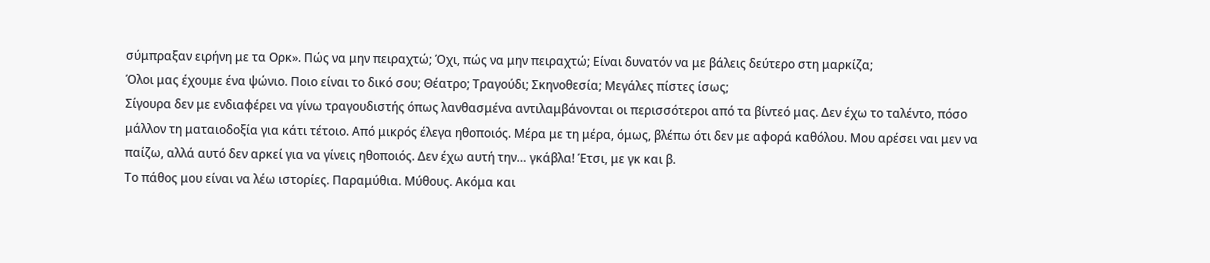σύμπραξαν ειρήνη με τα Ορκ». Πώς να μην πειραχτώ; Όχι, πώς να μην πειραχτώ; Είναι δυνατόν να με βάλεις δεύτερο στη μαρκίζα;
Όλοι μας έχουμε ένα ψώνιο. Ποιο είναι το δικό σου; Θέατρο; Τραγούδι; Σκηνοθεσία; Μεγάλες πίστες ίσως;
Σίγουρα δεν με ενδιαφέρει να γίνω τραγουδιστής όπως λανθασμένα αντιλαμβάνονται οι περισσότεροι από τα βίντεό μας. Δεν έχω το ταλέντο, πόσο μάλλον τη ματαιοδοξία για κάτι τέτοιο. Από μικρός έλεγα ηθοποιός. Μέρα με τη μέρα, όμως, βλέπω ότι δεν με αφορά καθόλου. Μου αρέσει ναι μεν να παίζω, αλλά αυτό δεν αρκεί για να γίνεις ηθοποιός. Δεν έχω αυτή την… γκάβλα! Έτσι, με γκ και β.
Το πάθος μου είναι να λέω ιστορίες. Παραμύθια. Μύθους. Ακόμα και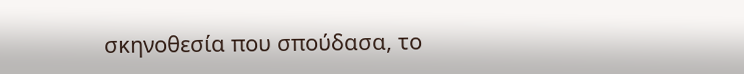σκηνοθεσία που σπούδασα, το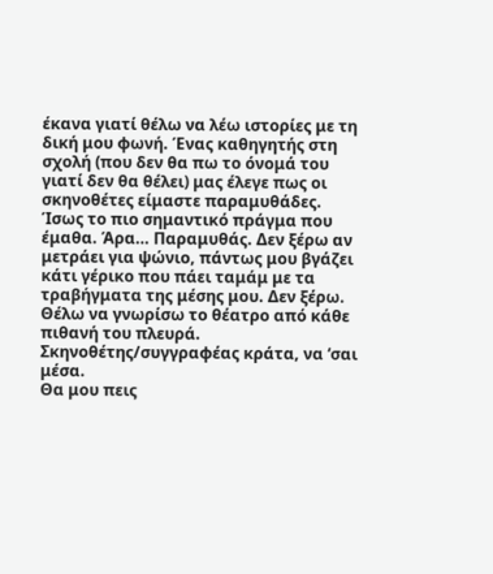έκανα γιατί θέλω να λέω ιστορίες με τη δική μου φωνή. Ένας καθηγητής στη σχολή (που δεν θα πω το όνομά του γιατί δεν θα θέλει) μας έλεγε πως οι σκηνοθέτες είμαστε παραμυθάδες. Ίσως το πιο σημαντικό πράγμα που έμαθα. Άρα… Παραμυθάς. Δεν ξέρω αν μετράει για ψώνιο, πάντως μου βγάζει κάτι γέρικο που πάει ταμάμ με τα τραβήγματα της μέσης μου. Δεν ξέρω. Θέλω να γνωρίσω το θέατρο από κάθε πιθανή του πλευρά. Σκηνοθέτης/συγγραφέας κράτα, να ‘σαι μέσα.
Θα μου πεις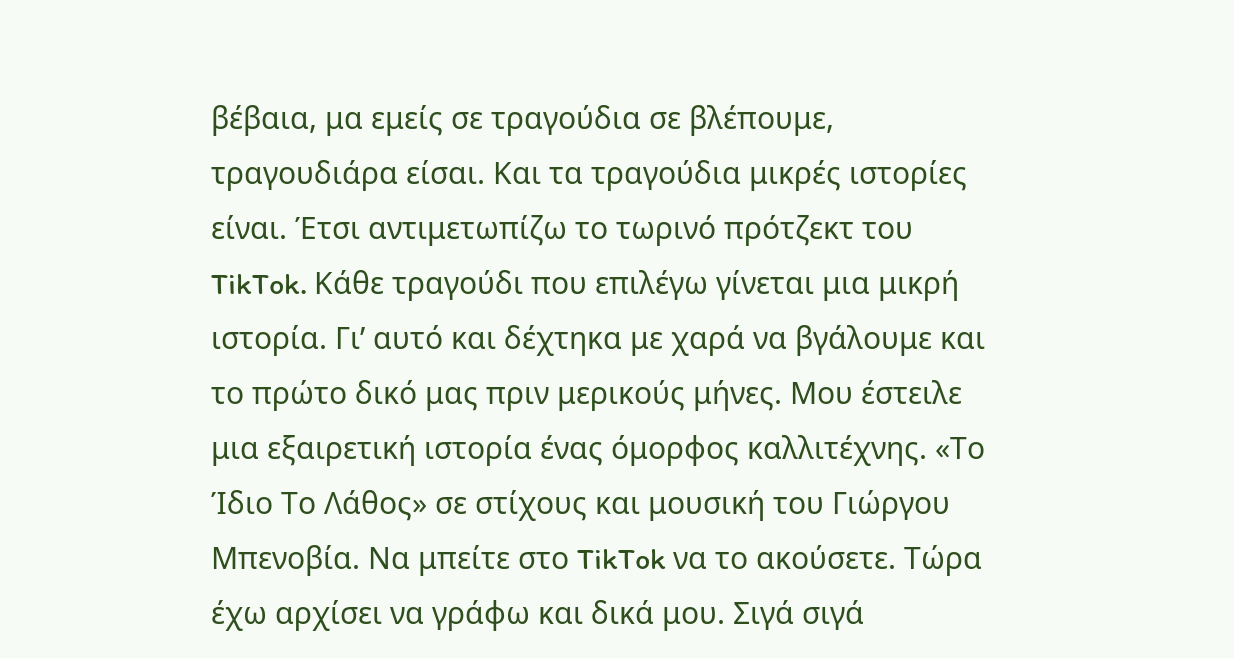βέβαια, μα εμείς σε τραγούδια σε βλέπουμε, τραγουδιάρα είσαι. Και τα τραγούδια μικρές ιστορίες είναι. Έτσι αντιμετωπίζω το τωρινό πρότζεκτ του TikTok. Κάθε τραγούδι που επιλέγω γίνεται μια μικρή ιστορία. Γι’ αυτό και δέχτηκα με χαρά να βγάλουμε και το πρώτο δικό μας πριν μερικούς μήνες. Μου έστειλε μια εξαιρετική ιστορία ένας όμορφος καλλιτέχνης. «Το Ίδιο Το Λάθος» σε στίχους και μουσική του Γιώργου Μπενοβία. Να μπείτε στο TikTok να το ακούσετε. Τώρα έχω αρχίσει να γράφω και δικά μου. Σιγά σιγά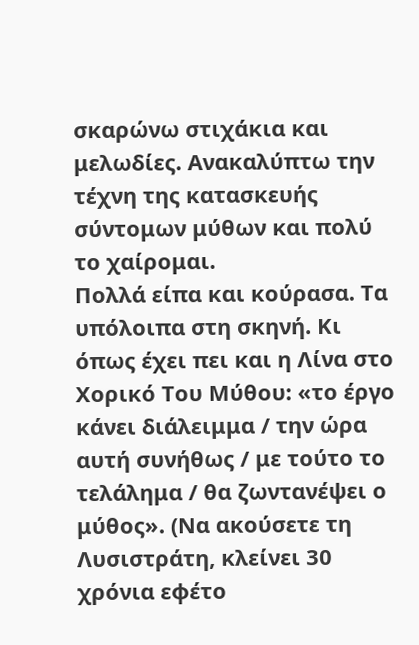σκαρώνω στιχάκια και μελωδίες. Ανακαλύπτω την τέχνη της κατασκευής σύντομων μύθων και πολύ το χαίρομαι.
Πολλά είπα και κούρασα. Τα υπόλοιπα στη σκηνή. Κι όπως έχει πει και η Λίνα στο Χορικό Του Μύθου: «το έργο κάνει διάλειμμα / την ώρα αυτή συνήθως / με τούτο το τελάλημα / θα ζωντανέψει ο μύθος». (Να ακούσετε τη Λυσιστράτη, κλείνει 30 χρόνια εφέτο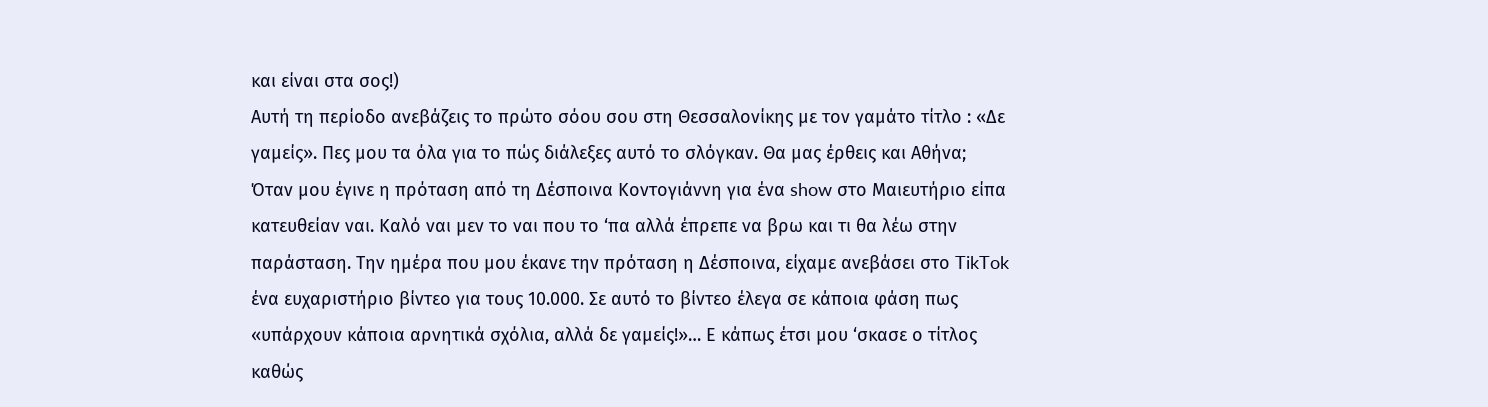και είναι στα σος!)
Αυτή τη περίοδο ανεβάζεις το πρώτο σόου σου στη Θεσσαλονίκης με τον γαμάτο τίτλο : «Δε γαμείς». Πες μου τα όλα για το πώς διάλεξες αυτό το σλόγκαν. Θα μας έρθεις και Αθήνα;
Όταν μου έγινε η πρόταση από τη Δέσποινα Κοντογιάννη για ένα show στο Μαιευτήριο είπα κατευθείαν ναι. Καλό ναι μεν το ναι που το ‘πα αλλά έπρεπε να βρω και τι θα λέω στην παράσταση. Την ημέρα που μου έκανε την πρόταση η Δέσποινα, είχαμε ανεβάσει στο TikTok ένα ευχαριστήριο βίντεο για τους 10.000. Σε αυτό το βίντεο έλεγα σε κάποια φάση πως «υπάρχουν κάποια αρνητικά σχόλια, αλλά δε γαμείς!»… Ε κάπως έτσι μου ‘σκασε ο τίτλος καθώς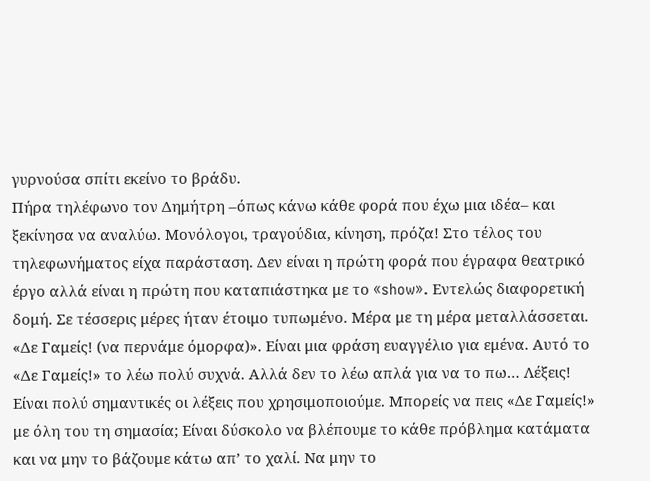γυρνούσα σπίτι εκείνο το βράδυ.
Πήρα τηλέφωνο τον Δημήτρη –όπως κάνω κάθε φορά που έχω μια ιδέα– και ξεκίνησα να αναλύω. Μονόλογοι, τραγούδια, κίνηση, πρόζα! Στο τέλος του τηλεφωνήματος είχα παράσταση. Δεν είναι η πρώτη φορά που έγραφα θεατρικό έργο αλλά είναι η πρώτη που καταπιάστηκα με το «show». Εντελώς διαφορετική δομή. Σε τέσσερις μέρες ήταν έτοιμο τυπωμένο. Μέρα με τη μέρα μεταλλάσσεται. «Δε Γαμείς! (να περνάμε όμορφα)». Είναι μια φράση ευαγγέλιο για εμένα. Αυτό το «Δε Γαμείς!» το λέω πολύ συχνά. Αλλά δεν το λέω απλά για να το πω… Λέξεις! Είναι πολύ σημαντικές οι λέξεις που χρησιμοποιούμε. Μπορείς να πεις «Δε Γαμείς!» με όλη του τη σημασία; Είναι δύσκολο να βλέπουμε το κάθε πρόβλημα κατάματα και να μην το βάζουμε κάτω απ’ το χαλί. Να μην το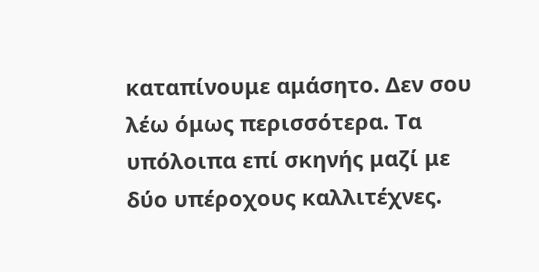καταπίνουμε αμάσητο. Δεν σου λέω όμως περισσότερα. Τα υπόλοιπα επί σκηνής μαζί με δύο υπέροχους καλλιτέχνες.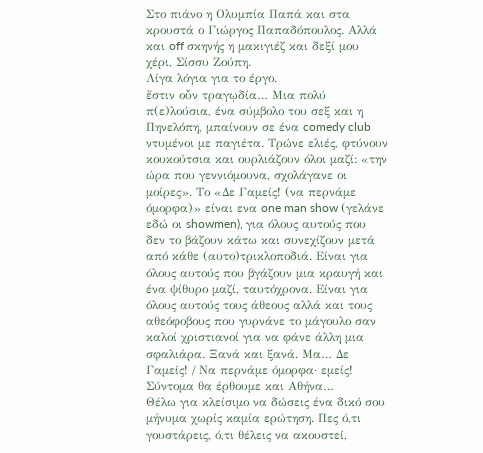Στο πιάνο η Ολυμπία Παπά και στα κρουστά ο Γιώργος Παπαδόπουλος. Αλλά και off σκηνής η μακιγιέζ και δεξί μου χέρι, Σίσσυ Ζούπη.
Λίγα λόγια για το έργο.
ἔστιν οὖν τραγῳδία… Μια πολύ π(ε)λούσια, ένα σύμβολο του σεξ και η Πηνελόπη, μπαίνουν σε ένα comedy club ντυμένοι με παγιέτα. Τρώνε ελιές, φτύνουν κουκούτσια και ουρλιάζουν όλοι μαζί: «την ώρα που γεννιόμουνα, σχολάγανε οι μοίρες». Το «Δε Γαμείς! (να περνάμε όμορφα)» είναι ενα one man show (γελάνε εδώ οι showmen), για όλους αυτούς που δεν το βάζουν κάτω και συνεχίζουν μετά από κάθε (αυτο)τρικλοποδιά. Είναι για όλους αυτούς που βγάζουν μια κραυγή και ένα ψίθυρο μαζί, ταυτόχρονα. Είναι για όλους αυτούς τους άθεους αλλά και τους αθεόφοβους που γυρνάνε το μάγουλο σαν καλοί χριστιανοί για να φάνε άλλη μια σφαλιάρα. Ξανά και ξανά. Μα… Δε Γαμείς! / Να περνάμε όμορφα· εμείς! Σύντομα θα έρθουμε και Αθήνα…
Θέλω για κλείσιμο να δώσεις ένα δικό σου μήνυμα χωρίς καμία ερώτηση. Πες ό,τι γουστάρεις, ό,τι θέλεις να ακουστεί,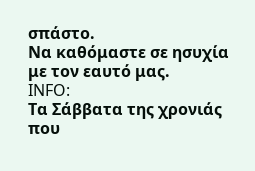σπάστο.
Να καθόμαστε σε ησυχία με τον εαυτό μας.
INFO:
Τα Σάββατα της χρονιάς που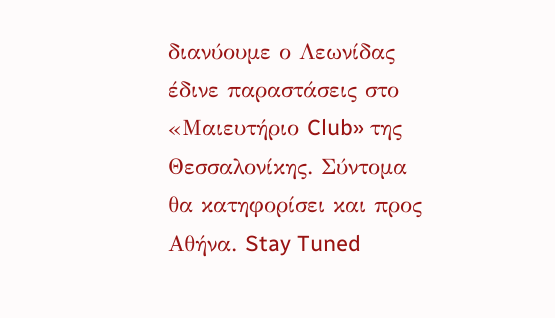διανύουμε ο Λεωνίδας έδινε παραστάσεις στο «Μαιευτήριο Club» της Θεσσαλονίκης. Σύντομα θα κατηφορίσει και προς Αθήνα. Stay Tuned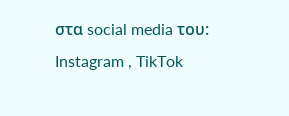στα social media του: Instagram , TikTok